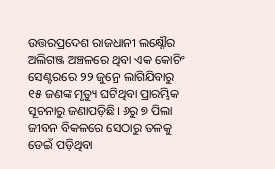ଉତ୍ତରପ୍ରଦେଶ ରାଜଧାନୀ ଲକ୍ଷ୍ନୌର ଅଲିଗଞ୍ଜ ଅଞ୍ଚଳରେ ଥିବା ଏକ କୋଚିଂ ସେଣ୍ଟରରେ ୨୨ ଜୁନ୍ରେ ଲାଗିଯିବାରୁ ୧୫ ଜଣଙ୍କ ମୃତ୍ୟୁ ଘଟିଥିବା ପ୍ରାରମ୍ଭିକ ସୂଚନାରୁ ଜଣାପଡ଼ିଛି। ୬ରୁ ୭ ପିଲା ଜୀବନ ବିକଳରେ ସେଠାରୁ ତଳକୁ ଡେଇଁ ପଡ଼ିଥିବା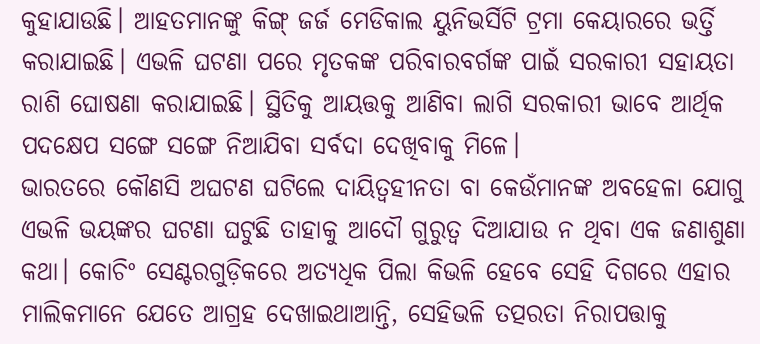କୁହାଯାଉଛି। ଆହତମାନଙ୍କୁ କିଙ୍ଗ୍ ଜର୍ଜ ମେଡିକାଲ ୟୁନିଭର୍ସିଟି ଟ୍ରମା କେୟାରରେ ଭର୍ତ୍ତି କରାଯାଇଛି। ଏଭଳି ଘଟଣା ପରେ ମୃତକଙ୍କ ପରିବାରବର୍ଗଙ୍କ ପାଇଁ ସରକାରୀ ସହାୟତା ରାଶି ଘୋଷଣା କରାଯାଇଛି। ସ୍ଥିତିକୁ ଆୟତ୍ତକୁ ଆଣିବା ଲାଗି ସରକାରୀ ଭାବେ ଆର୍ଥିକ ପଦକ୍ଷେପ ସଙ୍ଗେ ସଙ୍ଗେ ନିଆଯିବା ସର୍ବଦା ଦେଖିବାକୁ ମିଳେ।
ଭାରତରେ କୌଣସି ଅଘଟଣ ଘଟିଲେ ଦାୟିତ୍ୱହୀନତା ବା କେଉଁମାନଙ୍କ ଅବହେଳା ଯୋଗୁ ଏଭଳି ଭୟଙ୍କର ଘଟଣା ଘଟୁଛି ତାହାକୁ ଆଦୌ ଗୁରୁତ୍ୱ ଦିଆଯାଉ ନ ଥିବା ଏକ ଜଣାଶୁଣା କଥା। କୋଚିଂ ସେଣ୍ଟରଗୁଡ଼ିକରେ ଅତ୍ୟଧିକ ପିଲା କିଭଳି ହେବେ ସେହି ଦିଗରେ ଏହାର ମାଲିକମାନେ ଯେତେ ଆଗ୍ରହ ଦେଖାଇଥାଆନ୍ତି, ସେହିଭଳି ତତ୍ପରତା ନିରାପତ୍ତାକୁ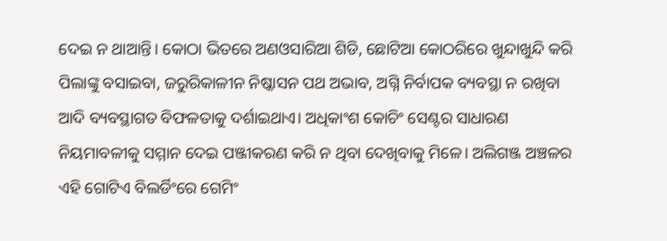ଦେଇ ନ ଥାଆନ୍ତି। କୋଠା ଭିତରେ ଅଣଓସାରିଆ ଶିଡି, ଛୋଟିଆ କୋଠରିରେ ଖୁନ୍ଦାଖୁନ୍ଦି କରି ପିଲାଙ୍କୁ ବସାଇବା, ଜରୁରିକାଳୀନ ନିଷ୍କାସନ ପଥ ଅଭାବ, ଅଗ୍ନି ନିର୍ବାପକ ବ୍ୟବସ୍ଥା ନ ରଖିବା ଆଦି ବ୍ୟବସ୍ଥାଗତ ବିଫଳତାକୁ ଦର୍ଶାଇଥାଏ। ଅଧିକାଂଶ କୋଚିଂ ସେଣ୍ଟର ସାଧାରଣ ନିୟମାବଳୀକୁ ସମ୍ମାନ ଦେଇ ପଞ୍ଜୀକରଣ କରି ନ ଥିବା ଦେଖିବାକୁ ମିଳେ। ଅଲିଗଞ୍ଜ ଅଞ୍ଚଳର ଏହି ଗୋଟିଏ ବିଲର୍ଡିଂରେ ଗେମିଂ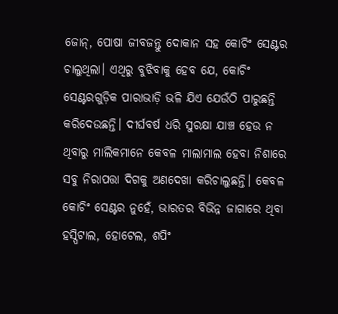ଜୋନ୍, ପୋଷା ଜୀବଜନ୍ତୁ ଦୋକାନ ସହ କୋଚିଂ ସେଣ୍ଟର ଚାଲୁଥିଲା। ଏଥିରୁ ବୁଝିବାକୁ ହେବ ଯେ, କୋଚିଂ ସେଣ୍ଟରଗୁଡ଼ିକ ପାରାଭାଡ଼ି ଭଳି ଯିଏ ଯେଉଁଠି ପାରୁଛନ୍ତି କରିଦେଉଛନ୍ତି। ଦୀର୍ଘବର୍ଷ ଧରି ସୁରକ୍ଷା ଯାଞ୍ଚ ହେଉ ନ ଥିବାରୁ ମାଲିକମାନେ କେବଳ ମାଲାମାଲ ହେବା ନିଶାରେ ସବୁ ନିରାପତ୍ତା ଦିଗକୁ ଅଣଦେଖା କରିଚାଲୁଛନ୍ତି। କେବଳ କୋଚିଂ ସେଣ୍ଟର ନୁହେଁ, ଭାରତର ବିଭିନ୍ନ ଜାଗାରେ ଥିବା ହସ୍ପିଟାଲ, ହୋଟେଲ, ଶପିଂ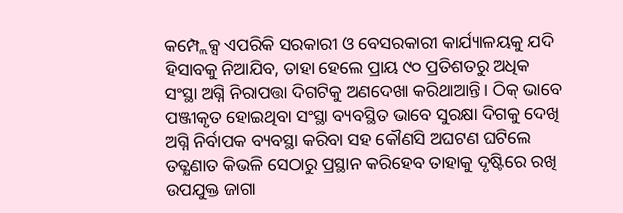କମ୍ପ୍ଲେକ୍ସ ଏପରିକି ସରକାରୀ ଓ ବେସରକାରୀ କାର୍ଯ୍ୟାଳୟକୁ ଯଦି ହିସାବକୁ ନିଆଯିବ, ତାହା ହେଲେ ପ୍ରାୟ ୯୦ ପ୍ରତିଶତରୁ ଅଧିକ ସଂସ୍ଥା ଅଗ୍ନି ନିରାପତ୍ତା ଦିଗଟିକୁ ଅଣଦେଖା କରିଥାଆନ୍ତି। ଠିକ୍ ଭାବେ ପଞ୍ଜୀକୃତ ହୋଇଥିବା ସଂସ୍ଥା ବ୍ୟବସ୍ଥିତ ଭାବେ ସୁରକ୍ଷା ଦିଗକୁ ଦେଖି ଅଗ୍ନି ନିର୍ବାପକ ବ୍ୟବସ୍ଥା କରିବା ସହ କୌଣସି ଅଘଟଣ ଘଟିଲେ ତତ୍କ୍ଷଣାତ କିଭଳି ସେଠାରୁ ପ୍ରସ୍ଥାନ କରିହେବ ତାହାକୁ ଦୃଷ୍ଟିରେ ରଖି ଉପଯୁକ୍ତ ଜାଗା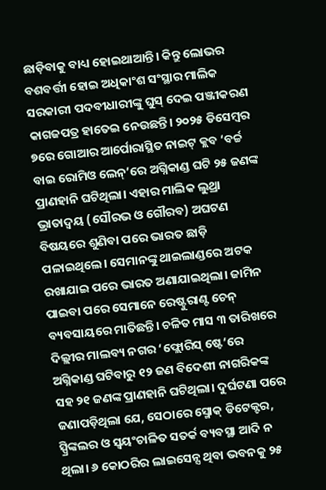ଛାଡ଼ିବାକୁ ବାଧ୍ୟ ହୋଇଥାଆନ୍ତି। କିନ୍ତୁ ଲୋଭର ବଶବର୍ତ୍ତୀ ହୋଇ ଅଧିକାଂଶ ସଂସ୍ଥାର ମାଲିକ ସରକାରୀ ପଦବୀଧାରୀଙ୍କୁ ଘୁସ୍ ଦେଇ ପଞ୍ଜୀକରଣ କାଗଜପତ୍ର ହାତେଇ ନେଉଛନ୍ତି। ୨୦୨୫ ଡିସେମ୍ବର ୭ରେ ଗୋଆର ଆର୍ପୋରାସ୍ଥିତ ନାଇଟ୍ କ୍ଲବ ‘ବର୍ଚ୍ଚ ବାଇ ରୋମିଓ ଲେନ୍’ରେ ଅଗ୍ନିକାଣ୍ଡ ଘଟି ୨୫ ଜଣଙ୍କ ପ୍ରାଣହାନି ଘଟିଥିଲା। ଏହାର ମାଲିକ ଲୁଥ୍ରା ଭ୍ରାତାଦ୍ୱୟ (ସୌରଭ ଓ ଗୌରବ) ଅଘଟଣ ବିଷୟରେ ଶୁଣିବା ପରେ ଭାରତ ଛାଡ଼ି ପଳାଇଥିଲେ। ସେମାନଙ୍କୁ ଥାଇଲାଣ୍ଡରେ ଅଟକ ରଖାଯାଇ ପରେ ଭାରତ ଅଣାଯାଇଥିଲା। ଜାମିନ ପାଇବା ପରେ ସେମାନେ ରେଷ୍ଟୁରାଣ୍ଟ ଚେନ୍ ବ୍ୟବସାୟରେ ମାତିଛନ୍ତି। ଚଳିତ ମାସ ୩ ତାରିଖରେ ଦିଲ୍ଲୀର ମାଲବ୍ୟ ନଗର ‘ଫ୍ଲୋରିସ୍ ଷ୍ଟେ’ରେ ଅଗ୍ନିକାଣ୍ଡ ଘଟିବାରୁ ୧୨ ଜଣ ବିଦେଶୀ ନାଗରିକଙ୍କ ସହ ୨୧ ଜଣଙ୍କ ପ୍ରାଣହାନି ଘଟିଥିଲା। ଦୁର୍ଘଟଣା ପରେ ଜଣାପଡ଼ିଥିଲା ଯେ, ସେଠାରେ ସ୍ମୋକ୍ ଡିଟେକ୍ଟର, ସ୍ପ୍ରିଙ୍କଲର ଓ ସ୍ବୟଂଚାଳିତ ସତର୍କ ବ୍ୟବସ୍ଥା ଆଦି ନ ଥିଲା। ୬ କୋଠରିର ଲାଇସେନ୍ସ ଥିବା ଭବନକୁ ୨୫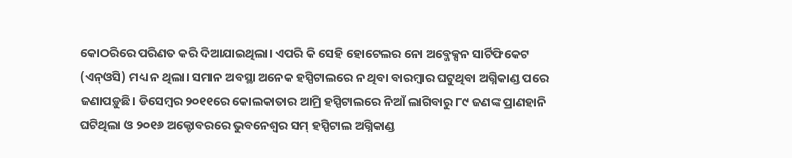କୋଠରିରେ ପରିଣତ କରି ଦିଆଯାଇଥିଲା। ଏପରି କି ସେହି ହୋଟେଲର ନୋ ଅବ୍ଜେକ୍ସନ ସାର୍ଟିଫିକେଟ (ଏନ୍ଓସି) ମଧ୍ୟ ନ ଥିଲା। ସମାନ ଅବସ୍ଥା ଅନେକ ହସ୍ପିଟାଲରେ ନ ଥିବା ବାରମ୍ବାର ଘଟୁଥିବା ଅଗ୍ନିକାଣ୍ଡ ପରେ ଜଣାପଡ଼ୁଛି। ଡିସେମ୍ବର ୨୦୧୧ରେ କୋଲକାତାର ଆମ୍ରି ହସ୍ପିଟାଲରେ ନିଆଁ ଲାଗିବାରୁ ୮୯ ଜଣଙ୍କ ପ୍ରାଣହାନି ଘଟିଥିଲା ଓ ୨୦୧୬ ଅକ୍ଟୋବରରେ ଭୁବନେଶ୍ୱର ସମ୍ ହସ୍ପିଟାଲ ଅଗ୍ନିକାଣ୍ଡ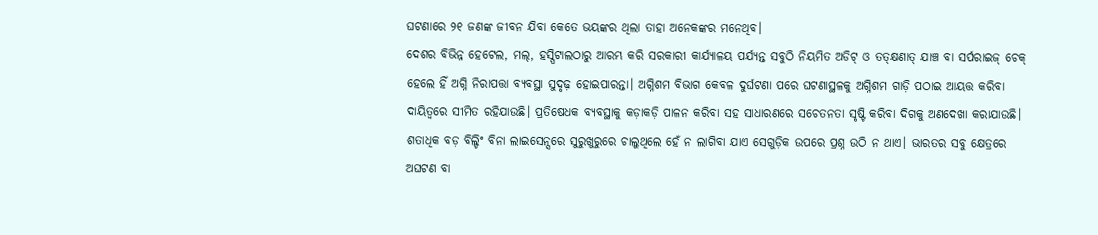ଘଟଣାରେ ୨୧ ଜଣଙ୍କ ଜୀବନ ଯିବା କେତେ ଭୟଙ୍କର ଥିଲା ତାହା ଅନେକଙ୍କର ମନେଥିବ।
ଦେଶର ବିଭିନ୍ନ ହେଟେଲ, ମଲ୍, ହସ୍ପିଟାଲଠାରୁ ଆରମ୍ଭ କରି ସରକାରୀ କାର୍ଯ୍ୟାଳୟ ପର୍ଯ୍ୟନ୍ତ ସବୁଠି ନିୟମିତ ଅଡିଟ୍ ଓ ତତ୍କ୍ଷଣାତ୍ ଯାଞ୍ଚ ବା ସର୍ପରାଇଜ୍ ଚେକ୍ ହେଲେ ହିଁ ଅଗ୍ନି ନିରାପତ୍ତା ବ୍ୟବସ୍ଥା ସୁଦୃଢ଼ ହୋଇପାରନ୍ତା। ଅଗ୍ନିଶମ ବିଭାଗ କେବଳ ଦୁର୍ଘଟଣା ପରେ ଘଟଣାସ୍ଥଳକୁ ଅଗ୍ନିଶମ ଗାଡ଼ି ପଠାଇ ଆୟତ୍ତ କରିବା ଦାୟିତ୍ୱରେ ସୀମିତ ରହିଯାଉଛି। ପ୍ରତିଷେଧକ ବ୍ୟବସ୍ଥାକୁ କଡ଼ାକଡ଼ି ପାଳନ କରିବା ସହ ସାଧାରଣରେ ସଚେତନତା ସୃଷ୍ଟି କରିବା ଦିଗକୁ ଅଣଦେଖା କରାଯାଉଛି। ଶତାଧିକ ବଡ଼ ବିଲ୍ଡିଂ ବିନା ଲାଇସେନ୍ସରେ ସୁରୁଖୁରୁରେ ଚାଲୁଥିଲେ ହେଁ ନ ଲାଗିବା ଯାଏ ସେଗୁଡ଼ିକ ଉପରେ ପ୍ରଶ୍ନ ଉଠି ନ ଥାଏ। ଭାରତର ସବୁ କ୍ଷେତ୍ରରେ ଅଘଟଣ ବା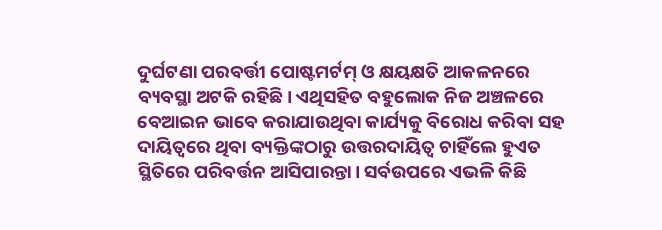ଦୁର୍ଘଟଣା ପରବର୍ତ୍ତୀ ପୋଷ୍ଟମର୍ଟମ୍ ଓ କ୍ଷୟକ୍ଷତି ଆକଳନରେ ବ୍ୟବସ୍ଥା ଅଟକି ରହିଛି। ଏଥିସହିତ ବହୁଲୋକ ନିଜ ଅଞ୍ଚଳରେ ବେଆଇନ ଭାବେ କରାଯାଉଥିବା କାର୍ଯ୍ୟକୁ ବିରୋଧ କରିବା ସହ ଦାୟିତ୍ୱରେ ଥିବା ବ୍ୟକ୍ତିଙ୍କଠାରୁ ଉତ୍ତରଦାୟିତ୍ୱ ଚାହିଁଲେ ହୁଏତ ସ୍ଥିତିରେ ପରିବର୍ତ୍ତନ ଆସିପାରନ୍ତା। ସର୍ବଉପରେ ଏଭଳି କିଛି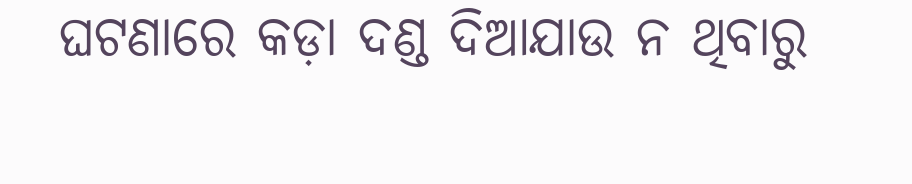ଘଟଣାରେ କଡ଼ା ଦଣ୍ଡ ଦିଆଯାଉ ନ ଥିବାରୁ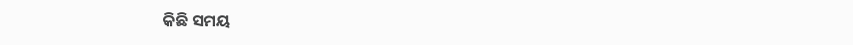କିଛି ସମୟ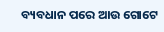ବ୍ୟବଧାନ ପରେ ଆଉ ଗୋଟେ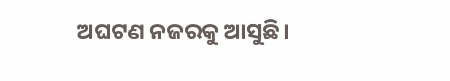ଅଘଟଣ ନଜରକୁ ଆସୁଛି।